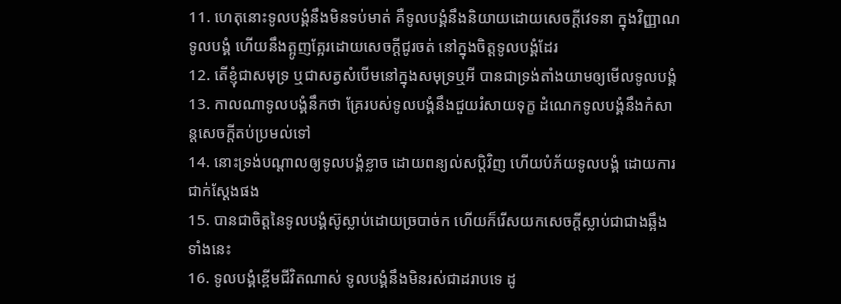11. ហេតុនោះទូលបង្គំនឹងមិនទប់មាត់ គឺទូលបង្គំនឹងនិយាយដោយសេចក្តីវេទនា ក្នុងវិញ្ញាណទូលបង្គំ ហើយនឹងត្អូញត្អែរដោយសេចក្តីជូរចត់ នៅក្នុងចិត្តទូលបង្គំដែរ
12. តើខ្ញុំជាសមុទ្រ ឬជាសត្វសំបើមនៅក្នុងសមុទ្រឬអី បានជាទ្រង់តាំងយាមឲ្យមើលទូលបង្គំ
13. កាលណាទូលបង្គំនឹកថា គ្រែរបស់ទូលបង្គំនឹងជួយរំសាយទុក្ខ ដំណេកទូលបង្គំនឹងកំសាន្តសេចក្តីតប់ប្រមល់ទៅ
14. នោះទ្រង់បណ្តាលឲ្យទូលបង្គំខ្លាច ដោយពន្យល់សប្តិវិញ ហើយបំភ័យទូលបង្គំ ដោយការជាក់ស្តែងផង
15. បានជាចិត្តនៃទូលបង្គំស៊ូស្លាប់ដោយច្របាច់ក ហើយក៏រើសយកសេចក្តីស្លាប់ជាជាងឆ្អឹងទាំងនេះ
16. ទូលបង្គំខ្ពើមជីវិតណាស់ ទូលបង្គំនឹងមិនរស់ជាដរាបទេ ដូ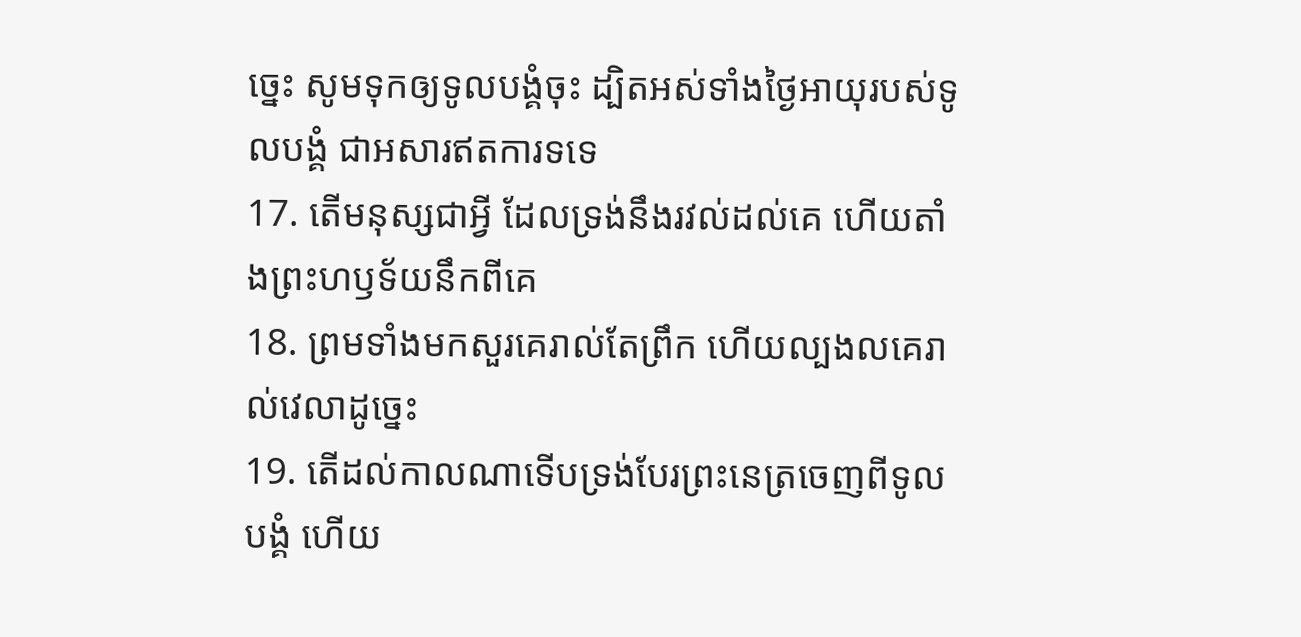ច្នេះ សូមទុកឲ្យទូលបង្គំចុះ ដ្បិតអស់ទាំងថ្ងៃអាយុរបស់ទូលបង្គំ ជាអសារឥតការទទេ
17. តើមនុស្សជាអ្វី ដែលទ្រង់នឹងរវល់ដល់គេ ហើយតាំងព្រះហឫទ័យនឹកពីគេ
18. ព្រមទាំងមកសួរគេរាល់តែព្រឹក ហើយល្បងលគេរាល់វេលាដូច្នេះ
19. តើដល់កាលណាទើបទ្រង់បែរព្រះនេត្រចេញពីទូលបង្គំ ហើយ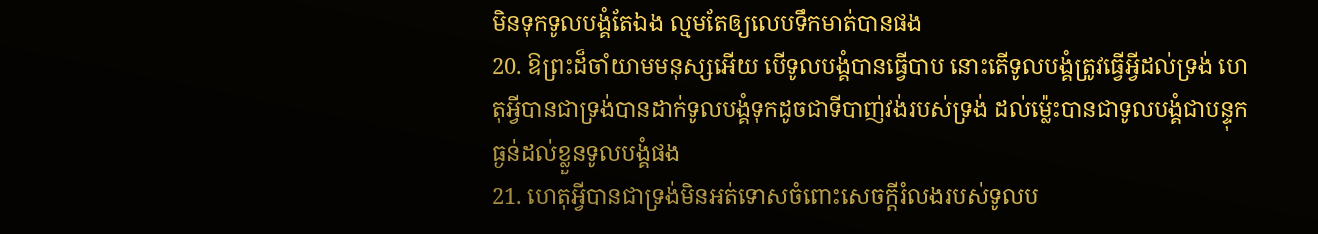មិនទុកទូលបង្គំតែឯង ល្មមតែឲ្យលេបទឹកមាត់បានផង
20. ឱព្រះដ៏ចាំយាមមនុស្សអើយ បើទូលបង្គំបានធ្វើបាប នោះតើទូលបង្គំត្រូវធ្វើអ្វីដល់ទ្រង់ ហេតុអ្វីបានជាទ្រង់បានដាក់ទូលបង្គំទុកដូចជាទីបាញ់វង់របស់ទ្រង់ ដល់ម៉្លេះបានជាទូលបង្គំជាបន្ទុកធ្ងន់ដល់ខ្លួនទូលបង្គំផង
21. ហេតុអ្វីបានជាទ្រង់មិនអត់ទោសចំពោះសេចក្តីរំលងរបស់ទូលប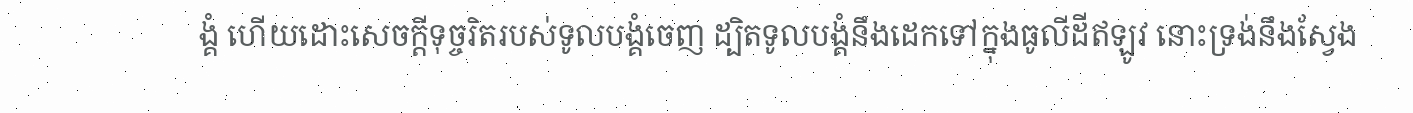ង្គំ ហើយដោះសេចក្តីទុច្ចរិតរបស់ទូលបង្គំចេញ ដ្បិតទូលបង្គំនឹងដេកទៅក្នុងធូលីដីឥឡូវ នោះទ្រង់នឹងស្វែង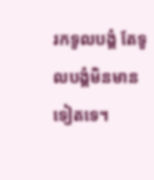រកទូលបង្គំ តែទូលបង្គំមិនមានទៀតទេ។